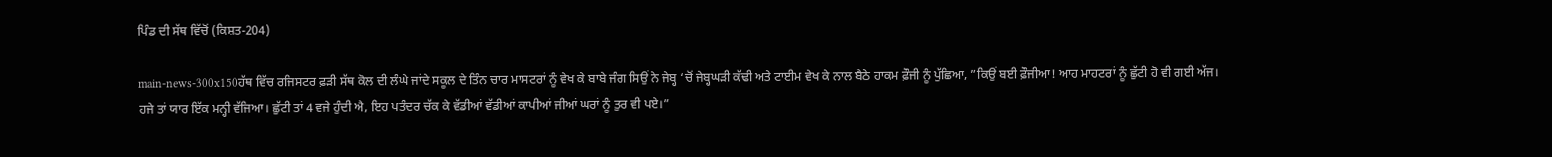ਪਿੰਡ ਦੀ ਸੱਥ ਵਿੱਚੋਂ (ਕਿਸ਼ਤ-204)

main-news-300x150ਹੱਥ ਵਿੱਚ ਰਜਿਸਟਰ ਫ਼ੜੀ ਸੱਥ ਕੋਲ ਦੀ ਲੰਘੇ ਜਾਂਦੇ ਸਕੂਲ ਦੇ ਤਿੰਨ ਚਾਰ ਮਾਸਟਰਾਂ ਨੂੰ ਵੇਖ ਕੇ ਬਾਬੇ ਜੰਗ ਸਿਉਂ ਨੇ ਜੇਬ੍ਹ ‘ਚੋਂ ਜੇਬ੍ਹਘੜੀ ਕੱਢੀ ਅਤੇ ਟਾਈਮ ਵੇਖ ਕੇ ਨਾਲ ਬੈਠੇ ਹਾਕਮ ਫ਼ੌਜੀ ਨੂੰ ਪੁੱਛਿਆ, ”ਕਿਉਂ ਬਈ ਫ਼ੌਜੀਆ! ਆਹ ਮਾਹਟਰਾਂ ਨੂੰ ਛੁੱਟੀ ਹੋ ਵੀ ਗਈ ਅੱਜ। ਹਜੇ ਤਾਂ ਯਾਰ ਇੱਕ ਮਨ੍ਹੀ ਵੱਜਿਆ। ਛੁੱਟੀ ਤਾਂ 4 ਵਜੇ ਹੁੰਦੀ ਐ, ਇਹ ਪਤੰਦਰ ਚੱਕ ਕੇ ਵੱਡੀਆਂ ਵੱਡੀਆਂ ਕਾਪੀਆਂ ਜੀਆਂ ਘਰਾਂ ਨੂੰ ਤੁਰ ਵੀ ਪਏ।”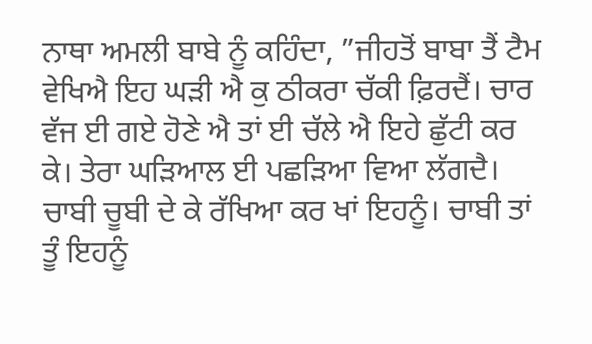ਨਾਥਾ ਅਮਲੀ ਬਾਬੇ ਨੂੰ ਕਹਿੰਦਾ, ”ਜੀਹਤੋਂ ਬਾਬਾ ਤੈਂ ਟੈਮ ਵੇਖਿਐ ਇਹ ਘੜੀ ਐ ਕੁ ਠੀਕਰਾ ਚੱਕੀ ਫ਼ਿਰਦੈਂ। ਚਾਰ ਵੱਜ ਈ ਗਏ ਹੋਣੇ ਐ ਤਾਂ ਈ ਚੱਲੇ ਐ ਇਹੇ ਛੁੱਟੀ ਕਰ ਕੇ। ਤੇਰਾ ਘੜਿਆਲ ਈ ਪਛੜਿਆ ਵਿਆ ਲੱਗਦੈ। ਚਾਬੀ ਚੂਬੀ ਦੇ ਕੇ ਰੱਖਿਆ ਕਰ ਖਾਂ ਇਹਨੂੰ। ਚਾਬੀ ਤਾਂ ਤੂੰ ਇਹਨੂੰ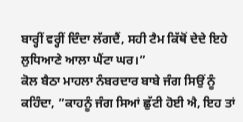ਬਾਰ੍ਹੀਂ ਵਰ੍ਹੀਂ ਦਿੰਦਾ ਲੱਗਦੈਂ, ਸਹੀ ਟੈਮ ਕਿੱਥੋਂ ਦੇਦੇ ਇਹੇ ਲੁਧਿਆਣੇ ਆਲਾ ਘੈਂਟਾ ਘਰ।”
ਕੋਲ ਬੈਠਾ ਮਾਹਲਾ ਨੰਬਰਦਾਰ ਬਾਬੇ ਜੰਗ ਸਿਉਂ ਨੂੰ ਕਹਿੰਦਾ, ”ਕਾਹਨੂੰ ਜੰਗ ਸਿਆਂ ਛੁੱਟੀ ਹੋਈ ਐ, ਇਹ ਤਾਂ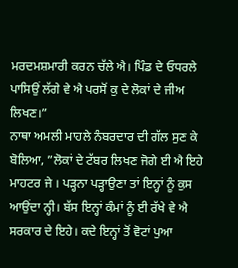ਮਰਦਮਸ਼ਮਾਰੀ ਕਰਨ ਚੱਲੇ ਐ। ਪਿੰਡ ਦੇ ਓਧਰਲੇ ਪਾਸਿਉਂ ਲੱਗੇ ਵੇ ਐ ਪਰਸੋਂ ਕੁ ਦੇ ਲੋਕਾਂ ਦੇ ਜੀਅ ਲਿਖਣ।”
ਨਾਥਾ ਅਮਲੀ ਮਾਹਲੇ ਨੰਬਰਦਾਰ ਦੀ ਗੱਲ ਸੁਣ ਕੇ ਬੋਲਿਆ, ”ਲੋਕਾਂ ਦੇ ਟੱਬਰ ਲਿਖਣ ਜੋਗੇ ਈ ਐ ਇਹੇ ਮਾਹਟਰ ਜੇ । ਪੜ੍ਹਨਾ ਪੜ੍ਹਾਉਣਾ ਤਾਂ ਇਨ੍ਹਾਂ ਨੂੰ ਕੁਸ ਆਉਂਦਾ ਨ੍ਹੀ। ਬੱਸ ਇਨ੍ਹਾਂ ਕੰਮਾਂ ਨੂੰ ਈ ਰੱਖੇ ਵੇ ਐ ਸਰਕਾਰ ਦੇ ਇਹੇ। ਕਦੇ ਇਨ੍ਹਾਂ ਤੋਂ ਵੋਟਾਂ ਪੁਆ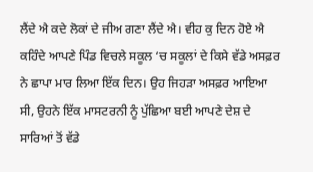ਲੈਂਦੇ ਐ ਕਦੇ ਲੋਕਾਂ ਦੇ ਜੀਅ ਗਣਾ ਲੈਂਦੇ ਐ। ਵੀਹ ਕੁ ਦਿਨ ਹੋਏ ਐ ਕਹਿੰਦੇ ਆਪਣੇ ਪਿੰਡ ਵਿਚਲੇ ਸਕੂਲ ‘ਚ ਸਕੂਲਾਂ ਦੇ ਕਿਸੇ ਵੱਡੇ ਅਸਫ਼ਰ ਨੇ ਛਾਪਾ ਮਾਰ ਲਿਆ ਇੱਕ ਦਿਨ। ਉਹ ਜਿਹੜਾ ਅਸਫ਼ਰ ਆਇਆ ਸੀ, ਉਹਨੇ ਇੱਕ ਮਾਸਟਰਨੀ ਨੂੰ ਪੁੱਛਿਆ ਬਈ ਆਪਣੇ ਦੇਸ਼ ਦੇ ਸਾਰਿਆਂ ਤੋਂ ਵੱਡੇ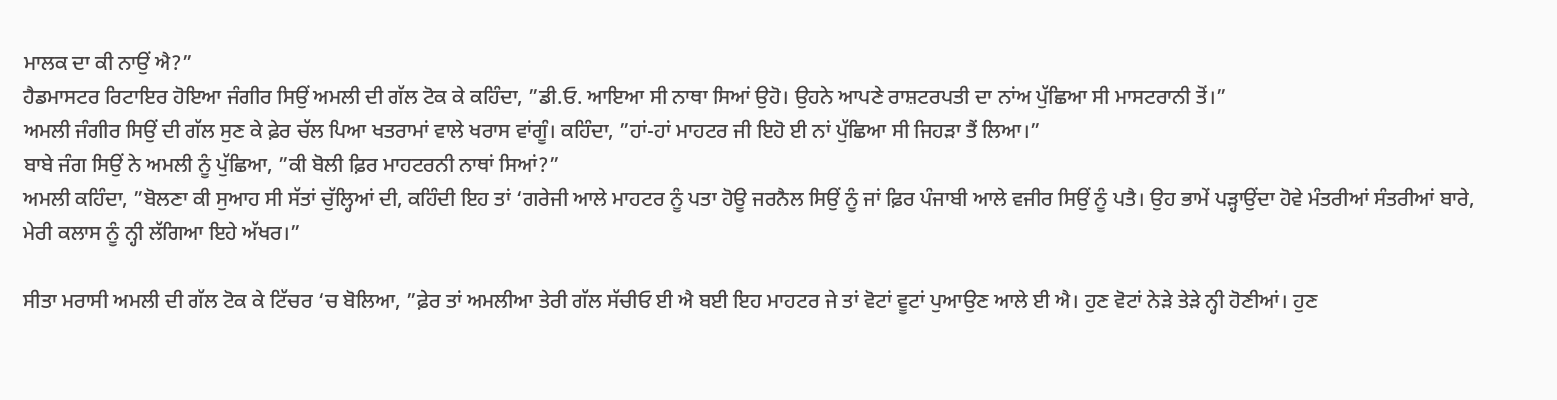ਮਾਲਕ ਦਾ ਕੀ ਨਾਉਂ ਐ?”
ਹੈਡਮਾਸਟਰ ਰਿਟਾਇਰ ਹੋਇਆ ਜੰਗੀਰ ਸਿਉਂ ਅਮਲੀ ਦੀ ਗੱਲ ਟੋਕ ਕੇ ਕਹਿੰਦਾ, ”ਡੀ.ਓ. ਆਇਆ ਸੀ ਨਾਥਾ ਸਿਆਂ ਉਹੋ। ਉਹਨੇ ਆਪਣੇ ਰਾਸ਼ਟਰਪਤੀ ਦਾ ਨਾਂਅ ਪੁੱਛਿਆ ਸੀ ਮਾਸਟਰਾਨੀ ਤੋਂ।”
ਅਮਲੀ ਜੰਗੀਰ ਸਿਉਂ ਦੀ ਗੱਲ ਸੁਣ ਕੇ ਫ਼ੇਰ ਚੱਲ ਪਿਆ ਖਤਰਾਮਾਂ ਵਾਲੇ ਖਰਾਸ ਵਾਂਗੂੰ। ਕਹਿੰਦਾ, ”ਹਾਂ-ਹਾਂ ਮਾਹਟਰ ਜੀ ਇਹੋ ਈ ਨਾਂ ਪੁੱਛਿਆ ਸੀ ਜਿਹੜਾ ਤੈਂ ਲਿਆ।”
ਬਾਬੇ ਜੰਗ ਸਿਉਂ ਨੇ ਅਮਲੀ ਨੂੰ ਪੁੱਛਿਆ, ”ਕੀ ਬੋਲੀ ਫ਼ਿਰ ਮਾਹਟਰਨੀ ਨਾਥਾਂ ਸਿਆਂ?”
ਅਮਲੀ ਕਹਿੰਦਾ, ”ਬੋਲਣਾ ਕੀ ਸੁਆਹ ਸੀ ਸੱਤਾਂ ਚੁੱਲ੍ਹਿਆਂ ਦੀ, ਕਹਿੰਦੀ ਇਹ ਤਾਂ ‘ਗਰੇਜੀ ਆਲੇ ਮਾਹਟਰ ਨੂੰ ਪਤਾ ਹੋਊ ਜਰਨੈਲ ਸਿਉਂ ਨੂੰ ਜਾਂ ਫ਼ਿਰ ਪੰਜਾਬੀ ਆਲੇ ਵਜੀਰ ਸਿਉਂ ਨੂੰ ਪਤੈ। ਉਹ ਭਾਮੇਂ ਪੜ੍ਹਾਉਂਦਾ ਹੋਵੇ ਮੰਤਰੀਆਂ ਸੰਤਰੀਆਂ ਬਾਰੇ, ਮੇਰੀ ਕਲਾਸ ਨੂੰ ਨ੍ਹੀ ਲੱਗਿਆ ਇਹੇ ਅੱਖਰ।”

ਸੀਤਾ ਮਰਾਸੀ ਅਮਲੀ ਦੀ ਗੱਲ ਟੋਕ ਕੇ ਟਿੱਚਰ ‘ਚ ਬੋਲਿਆ, ”ਫ਼ੇਰ ਤਾਂ ਅਮਲੀਆ ਤੇਰੀ ਗੱਲ ਸੱਚੀਓ ਈ ਐ ਬਈ ਇਹ ਮਾਹਟਰ ਜੇ ਤਾਂ ਵੋਟਾਂ ਵੂਟਾਂ ਪੁਆਉਣ ਆਲੇ ਈ ਐ। ਹੁਣ ਵੋਟਾਂ ਨੇੜੇ ਤੇੜੇ ਨ੍ਹੀ ਹੋਣੀਆਂ। ਹੁਣ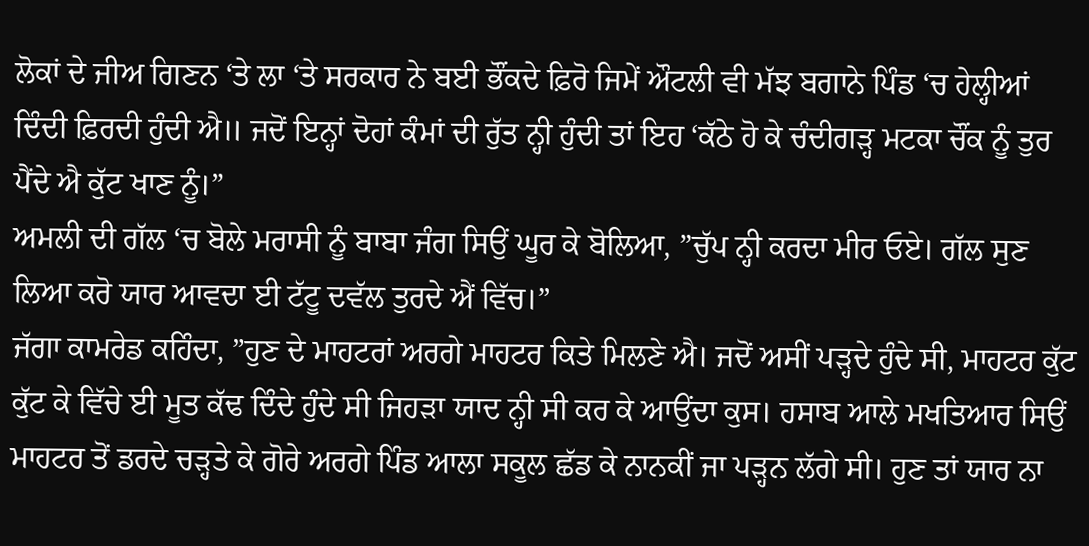ਲੋਕਾਂ ਦੇ ਜੀਅ ਗਿਣਨ ‘ਤੇ ਲਾ ‘ਤੇ ਸਰਕਾਰ ਨੇ ਬਈ ਭੌਂਕਦੇ ਫ਼ਿਰੋ ਜਿਮੇਂ ਔਟਲੀ ਵੀ ਮੱਝ ਬਗਾਨੇ ਪਿੰਡ ‘ਚ ਹੇਲ੍ਹੀਆਂ ਦਿੰਦੀ ਫ਼ਿਰਦੀ ਹੁੰਦੀ ਐ॥ ਜਦੋਂ ਇਨ੍ਹਾਂ ਦੋਹਾਂ ਕੰਮਾਂ ਦੀ ਰੁੱਤ ਨ੍ਹੀ ਹੁੰਦੀ ਤਾਂ ਇਹ ‘ਕੱਠੇ ਹੋ ਕੇ ਚੰਦੀਗੜ੍ਹ ਮਟਕਾ ਚੌਂਕ ਨੂੰ ਤੁਰ ਪੈਂਦੇ ਐ ਕੁੱਟ ਖਾਣ ਨੂੰ।”
ਅਮਲੀ ਦੀ ਗੱਲ ‘ਚ ਬੋਲੇ ਮਰਾਸੀ ਨੂੰ ਬਾਬਾ ਜੰਗ ਸਿਉਂ ਘੂਰ ਕੇ ਬੋਲਿਆ, ”ਚੁੱਪ ਨ੍ਹੀ ਕਰਦਾ ਮੀਰ ਓਏ। ਗੱਲ ਸੁਣ ਲਿਆ ਕਰੋ ਯਾਰ ਆਵਦਾ ਈ ਟੱਟੂ ਦਵੱਲ ਤੁਰਦੇ ਐਂ ਵਿੱਚ।”
ਜੱਗਾ ਕਾਮਰੇਡ ਕਹਿੰਦਾ, ”ਹੁਣ ਦੇ ਮਾਹਟਰਾਂ ਅਰਗੇ ਮਾਹਟਰ ਕਿਤੇ ਮਿਲਣੇ ਐ। ਜਦੋਂ ਅਸੀਂ ਪੜ੍ਹਦੇ ਹੁੰਦੇ ਸੀ, ਮਾਹਟਰ ਕੁੱਟ ਕੁੱਟ ਕੇ ਵਿੱਚੇ ਈ ਮੂਤ ਕੱਢ ਦਿੰਦੇ ਹੁੰਦੇ ਸੀ ਜਿਹੜਾ ਯਾਦ ਨ੍ਹੀ ਸੀ ਕਰ ਕੇ ਆਉਂਦਾ ਕੁਸ। ਹਸਾਬ ਆਲੇ ਮਖਤਿਆਰ ਸਿਉਂ ਮਾਹਟਰ ਤੋਂ ਡਰਦੇ ਚੜ੍ਹਤੇ ਕੇ ਗੋਰੇ ਅਰਗੇ ਪਿੰਡ ਆਲਾ ਸਕੂਲ ਛੱਡ ਕੇ ਨਾਨਕੀਂ ਜਾ ਪੜ੍ਹਨ ਲੱਗੇ ਸੀ। ਹੁਣ ਤਾਂ ਯਾਰ ਨਾ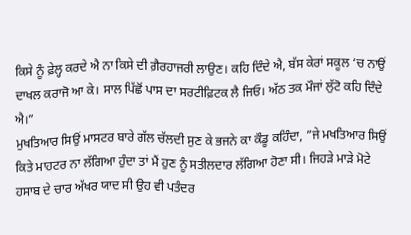ਕਿਸੇ ਨੂੰ ਫ਼ੇਲ੍ਹ ਕਰਦੇ ਐ ਨਾ ਕਿਸੇ ਦੀ ਗ਼ੈਰਹਾਜਰੀ ਲਾਉਣ। ਕਹਿ ਦਿੰਦੇ ਐ, ਬੱਸ ਕੇਰਾਂ ਸਕੂਲ ‘ਚ ਨਾਉਂ ਦਾਖਲ ਕਰਾਜੋ ਆ ਕੇ। ਸਾਲ ਪਿੱਛੋਂ ਪਾਸ ਦਾ ਸਰਟੀਫ਼ਿਟਕ ਲੈ ਜਿਓ। ਅੱਠ ਤਕ ਮੌਜਾਂ ਲੁੱਟੋ ਕਹਿ ਦਿੰਦੇ ਐ।”
ਮੁਖਤਿਆਰ ਸਿਉਂ ਮਾਸਟਰ ਬਾਰੇ ਗੱਲ ਚੱਲਦੀ ਸੁਣ ਕੇ ਭਜਨੇ ਕਾ ਕੌਡੂ ਕਹਿੰਦਾ, ”ਜੇ ਮਖਤਿਆਰ ਸਿਉਂ ਕਿਤੇ ਮਾਹਟਰ ਨਾ ਲੱਗਿਆ ਹੁੰਦਾ ਤਾਂ ਮੈਂ ਹੁਣ ਨੂੰ ਸਤੀਲਦਾਰ ਲੱਗਿਆ ਹੋਣਾ ਸੀ। ਜਿਹੜੇ ਮਾੜੇ ਮੋਟੇ ਹਸਾਬ ਦੇ ਚਾਰ ਅੱਖਰ ਯਾਦ ਸੀ ਉਹ ਵੀ ਪਤੰਦਰ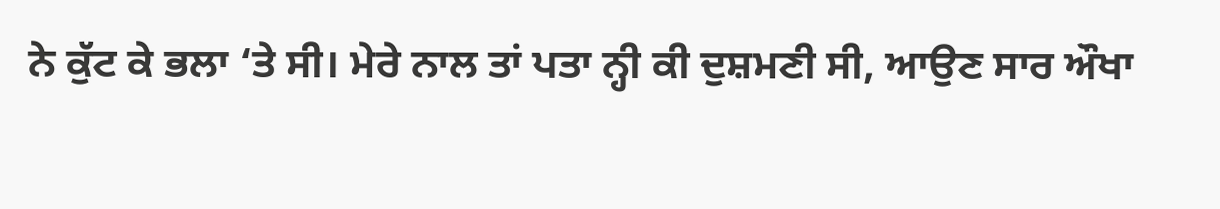ਨੇ ਕੁੱਟ ਕੇ ਭਲਾ ‘ਤੇ ਸੀ। ਮੇਰੇ ਨਾਲ ਤਾਂ ਪਤਾ ਨ੍ਹੀ ਕੀ ਦੁਸ਼ਮਣੀ ਸੀ, ਆਉਣ ਸਾਰ ਔਖਾ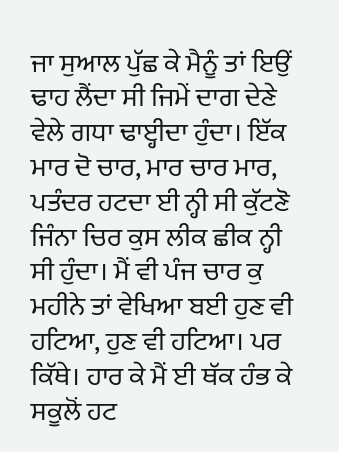ਜਾ ਸੁਆਲ ਪੁੱਛ ਕੇ ਮੈਨੂੰ ਤਾਂ ਇਉਂ ਢਾਹ ਲੈਂਦਾ ਸੀ ਜਿਮੇਂ ਦਾਗ ਦੇਣੇ ਵੇਲੇ ਗਧਾ ਢਾੲ੍ਹੀਦਾ ਹੁੰਦਾ। ਇੱਕ ਮਾਰ ਦੋ ਚਾਰ, ਮਾਰ ਚਾਰ ਮਾਰ, ਪਤੰਦਰ ਹਟਦਾ ਈ ਨ੍ਹੀ ਸੀ ਕੁੱਟਣੋ ਜਿੰਨਾ ਚਿਰ ਕੁਸ ਲੀਕ ਛੀਕ ਨ੍ਹੀ ਸੀ ਹੁੰਦਾ। ਮੈਂ ਵੀ ਪੰਜ ਚਾਰ ਕੁ ਮਹੀਨੇ ਤਾਂ ਵੇਖਿਆ ਬਈ ਹੁਣ ਵੀ ਹਟਿਆ, ਹੁਣ ਵੀ ਹਟਿਆ। ਪਰ ਕਿੱਥੇ। ਹਾਰ ਕੇ ਮੈਂ ਈ ਥੱਕ ਹੰਭ ਕੇ ਸਕੂਲੋਂ ਹਟ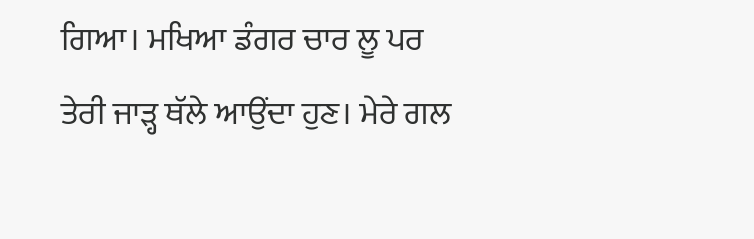ਗਿਆ। ਮਖਿਆ ਡੰਗਰ ਚਾਰ ਲੂ ਪਰ ਤੇਰੀ ਜਾੜ੍ਹ ਥੱਲੇ ਆਉਂਦਾ ਹੁਣ। ਮੇਰੇ ਗਲ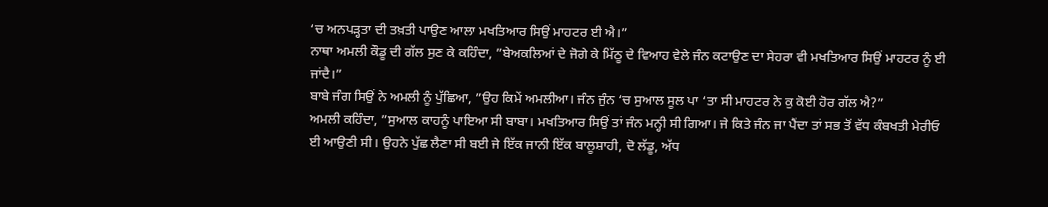‘ਚ ਅਨਪੜ੍ਹਤਾ ਦੀ ਤਖ਼ਤੀ ਪਾਉਣ ਆਲਾ ਮਖਤਿਆਰ ਸਿਉਂ ਮਾਹਟਰ ਈ ਐ।”
ਨਾਥਾ ਅਮਲੀ ਕੌਡੂ ਦੀ ਗੱਲ ਸੁਣ ਕੇ ਕਹਿੰਦਾ, ”ਬੇਅਕਲਿਆਂ ਦੇ ਜੋਗੇ ਕੇ ਮਿੱਠੂ ਦੇ ਵਿਆਹ ਵੇਲੇ ਜੰਨ ਕਟਾਉਣ ਦਾ ਸੇਹਰਾ ਵੀ ਮਖਤਿਆਰ ਸਿਉਂ ਮਾਹਟਰ ਨੂੰ ਈ ਜਾਂਦੈ।”
ਬਾਬੇ ਜੰਗ ਸਿਉਂ ਨੇ ਅਮਲੀ ਨੂੰ ਪੁੱਛਿਆ, ”ਉਹ ਕਿਮੇਂ ਅਮਲੀਆ। ਜੰਨ ਜੁੰਨ ‘ਚ ਸੁਆਲ ਸੂਲ ਪਾ ‘ਤਾ ਸੀ ਮਾਹਟਰ ਨੇ ਕੁ ਕੋਈ ਹੋਰ ਗੱਲ ਐ?”
ਅਮਲੀ ਕਹਿੰਦਾ, ”ਸੁਆਲ ਕਾਹਨੂੰ ਪਾਇਆ ਸੀ ਬਾਬਾ। ਮਖਤਿਆਰ ਸਿਉਂ ਤਾਂ ਜੰਨ ਮਨ੍ਹੀ ਸੀ ਗਿਆ। ਜੇ ਕਿਤੇ ਜੰਨ ਜਾ ਪੈਂਦਾ ਤਾਂ ਸਭ ਤੋਂ ਵੱਧ ਕੰਬਖਤੀ ਮੇਰੀਓ ਈ ਆਉਣੀ ਸੀ। ਉਹਨੇ ਪੁੱਛ ਲੈਣਾ ਸੀ ਬਈ ਜੇ ਇੱਕ ਜਾਨੀ ਇੱਕ ਬਾਲੂਸ਼ਾਹੀ, ਦੋ ਲੱਡੂ, ਅੱਧ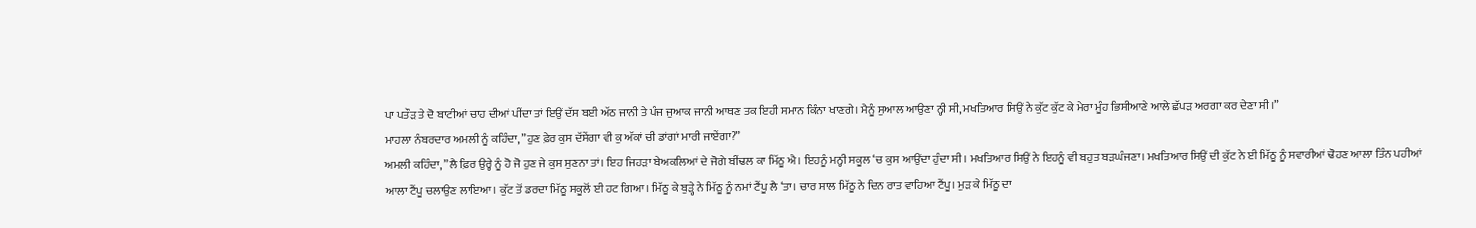ਪਾ ਪਤੌੜ ਤੇ ਦੋ ਬਾਟੀਆਂ ਚਾਹ ਦੀਆਂ ਪੀਂਦਾ ਤਾਂ ਇਉਂ ਦੱਸ ਬਈ ਅੱਠ ਜਾਨੀ ਤੇ ਪੰਜ ਜੁਆਕ ਜਾਨੀ ਆਥਣ ਤਕ ਇਹੀ ਸਮਾਨ ਕਿੰਨਾ ਖਾਣਗੇ। ਮੈਨੂੰ ਸੁਆਲ ਆਉਣਾ ਨ੍ਹੀ ਸੀ, ਮਖਤਿਆਰ ਸਿਉਂ ਨੇ ਕੁੱਟ ਕੁੱਟ ਕੇ ਮੇਰਾ ਮੂੰਹ ਭਿਸੀਆਣੇ ਆਲੇ ਛੱਪੜ ਅਰਗਾ ਕਰ ਦੇਣਾ ਸੀ।”
ਮਾਹਲਾ ਨੰਬਰਦਾਰ ਅਮਲੀ ਨੂੰ ਕਹਿੰਦਾ, ”ਹੁਣ ਫ਼ੇਰ ਕੁਸ ਦੱਸੇਂਗਾ ਵੀ ਕੁ ਅੱਕਾਂ ਚੀ ਡਾਂਗਾਂ ਮਾਰੀ ਜਾਏਂਗਾ?”
ਅਮਲੀ ਕਹਿੰਦਾ, ”ਲੈ ਫ਼ਿਰ ਉਰ੍ਹੇ ਨੂੰ ਹੋ ਜੋ ਹੁਣ ਜੇ ਕੁਸ ਸੁਣਨਾ ਤਾਂ। ਇਹ ਜਿਹੜਾ ਬੇਅਕਲਿਆਂ ਦੇ ਜੋਗੇ ਬੀਂਢਲ ਕਾ ਮਿੱਠੂ ਐ। ਇਹਨੂੰ ਮਨ੍ਹੀ ਸਕੂਲ ‘ਚ ਕੁਸ ਆਉਂਦਾ ਹੁੰਦਾ ਸੀ। ਮਖਤਿਆਰ ਸਿਉਂ ਨੇ ਇਹਨੂੰ ਵੀ ਬਹੁਤ ਬੜਘੰਜਣਾ। ਮਖਤਿਆਰ ਸਿਉਂ ਦੀ ਕੁੱਟ ਨੇ ਈ ਮਿੱਠੂ ਨੂੰ ਸਵਾਰੀਆਂ ਢੋਹਣ ਆਲਾ ਤਿੰਨ ਪਹੀਆਂ ਆਲਾ ਟੈਂਪੂ ਚਲਾਉਣ ਲਾਇਆ। ਕੁੱਟ ਤੋਂ ਡਰਦਾ ਮਿੱਠੂ ਸਕੂਲੋਂ ਈ ਹਟ ਗਿਆ। ਮਿੱਠੂ ਕੇ ਬੁੜ੍ਹੇ ਨੇ ਮਿੱਠੂ ਨੂੰ ਨਮਾਂ ਟੈਂਪੂ ਲੈ ‘ਤਾ। ਚਾਰ ਸਾਲ ਮਿੱਠੂ ਨੇ ਦਿਨ ਰਾਤ ਵਾਹਿਆ ਟੈਂਪੂ। ਮੁੜ ਕੇ ਮਿੱਠੂ ਦਾ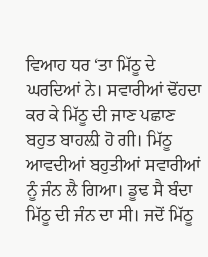ਵਿਆਹ ਧਰ ‘ਤਾ ਮਿੱਠੂ ਦੇ ਘਰਦਿਆਂ ਨੇ। ਸਵਾਰੀਆਂ ਢੋਂਹਦਾ ਕਰ ਕੇ ਮਿੱਠੂ ਦੀ ਜਾਣ ਪਛਾਣ ਬਹੁਤ ਬਾਹਲ਼ੀ ਹੋ ਗੀ। ਮਿੱਠੂ ਆਵਦੀਆਂ ਬਹੁਤੀਆਂ ਸਵਾਰੀਆਂ ਨੂੰ ਜੰਨ ਲੈ ਗਿਆ। ਡੂਢ ਸੈ ਬੰਦਾ ਮਿੱਠੂ ਦੀ ਜੰਨ ਦਾ ਸੀ। ਜਦੋਂ ਮਿੱਠੂ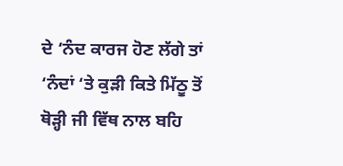ਦੇ ‘ਨੰਦ ਕਾਰਜ ਹੋਣ ਲੱਗੇ ਤਾਂ ‘ਨੰਦਾਂ ‘ਤੇ ਕੁੜੀ ਕਿਤੇ ਮਿੱਠੂ ਤੋਂ ਥੋੜ੍ਹੀ ਜੀ ਵਿੱਥ ਨਾਲ ਬਹਿ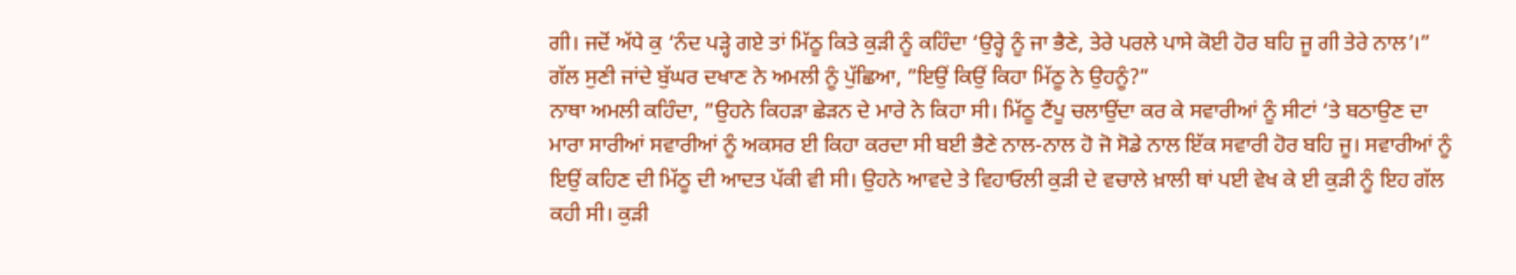ਗੀ। ਜਦੋਂ ਅੱਧੇ ਕੁ ‘ਨੰਦ ਪੜ੍ਹੇ ਗਏ ਤਾਂ ਮਿੱਠੂ ਕਿਤੇ ਕੁੜੀ ਨੂੰ ਕਹਿੰਦਾ ‘ਉਰ੍ਹੇ ਨੂੰ ਜਾ ਭੈਣੇ, ਤੇਰੇ ਪਰਲੇ ਪਾਸੇ ਕੋਈ ਹੋਰ ਬਹਿ ਜੂ ਗੀ ਤੇਰੇ ਨਾਲ’।”
ਗੱਲ ਸੁਣੀ ਜਾਂਦੇ ਬੁੱਘਰ ਦਖਾਣ ਨੇ ਅਮਲੀ ਨੂੰ ਪੁੱਛਿਆ, ”ਇਉਂ ਕਿਉਂ ਕਿਹਾ ਮਿੱਠੂ ਨੇ ਉਹਨੂੰ?”
ਨਾਥਾ ਅਮਲੀ ਕਹਿੰਦਾ, ”ਉਹਨੇ ਕਿਹੜਾ ਛੇੜਨ ਦੇ ਮਾਰੇ ਨੇ ਕਿਹਾ ਸੀ। ਮਿੱਠੂ ਟੈਂਪੂ ਚਲਾਉਂਦਾ ਕਰ ਕੇ ਸਵਾਰੀਆਂ ਨੂੰ ਸੀਟਾਂ ‘ਤੇ ਬਠਾਉਣ ਦਾ ਮਾਰਾ ਸਾਰੀਆਂ ਸਵਾਰੀਆਂ ਨੂੰ ਅਕਸਰ ਈ ਕਿਹਾ ਕਰਦਾ ਸੀ ਬਈ ਭੈਣੇ ਨਾਲ-ਨਾਲ ਹੋ ਜੋ ਸੋਡੇ ਨਾਲ ਇੱਕ ਸਵਾਰੀ ਹੋਰ ਬਹਿ ਜੂ। ਸਵਾਰੀਆਂ ਨੂੰ ਇਉਂ ਕਹਿਣ ਦੀ ਮਿੱਠੂ ਦੀ ਆਦਤ ਪੱਕੀ ਵੀ ਸੀ। ਉਹਨੇ ਆਵਦੇ ਤੇ ਵਿਹਾਓਲੀ ਕੁੜੀ ਦੇ ਵਚਾਲੇ ਖ਼ਾਲੀ ਥਾਂ ਪਈ ਵੇਖ ਕੇ ਈ ਕੁੜੀ ਨੂੰ ਇਹ ਗੱਲ ਕਹੀ ਸੀ। ਕੁੜੀ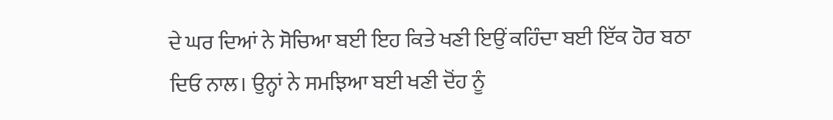ਦੇ ਘਰ ਦਿਆਂ ਨੇ ਸੋਚਿਆ ਬਈ ਇਹ ਕਿਤੇ ਖਣੀ ਇਉਂ ਕਹਿੰਦਾ ਬਈ ਇੱਕ ਹੋਰ ਬਠਾ ਦਿਓ ਨਾਲ। ਉਨ੍ਹਾਂ ਨੇ ਸਮਝਿਆ ਬਈ ਖਣੀ ਦੋਂਹ ਨੂੰ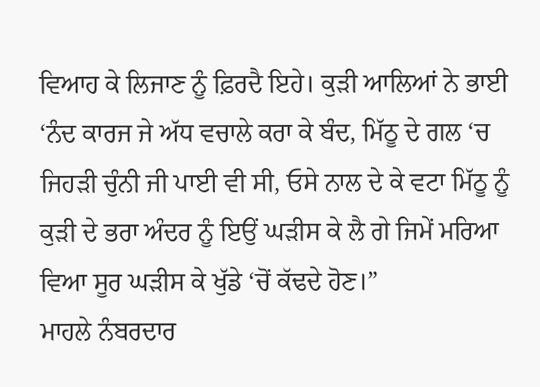ਵਿਆਹ ਕੇ ਲਿਜਾਣ ਨੂੰ ਫ਼ਿਰਦੈ ਇਹੇ। ਕੁੜੀ ਆਲਿਆਂ ਨੇ ਭਾਈ ‘ਨੰਦ ਕਾਰਜ ਜੇ ਅੱਧ ਵਚਾਲੇ ਕਰਾ ਕੇ ਬੰਦ, ਮਿੱਠੂ ਦੇ ਗਲ ‘ਚ ਜਿਹੜੀ ਚੁੰਨੀ ਜੀ ਪਾਈ ਵੀ ਸੀ, ਓਸੇ ਨਾਲ ਦੇ ਕੇ ਵਟਾ ਮਿੱਠੂ ਨੂੰ ਕੁੜੀ ਦੇ ਭਰਾ ਅੰਦਰ ਨੂੰ ਇਉਂ ਘੜੀਸ ਕੇ ਲੈ ਗੇ ਜਿਮੇਂ ਮਰਿਆ ਵਿਆ ਸੂਰ ਘੜੀਸ ਕੇ ਖੁੱਡੇ ‘ਚੋਂ ਕੱਢਦੇ ਹੋਣ।”
ਮਾਹਲੇ ਨੰਬਰਦਾਰ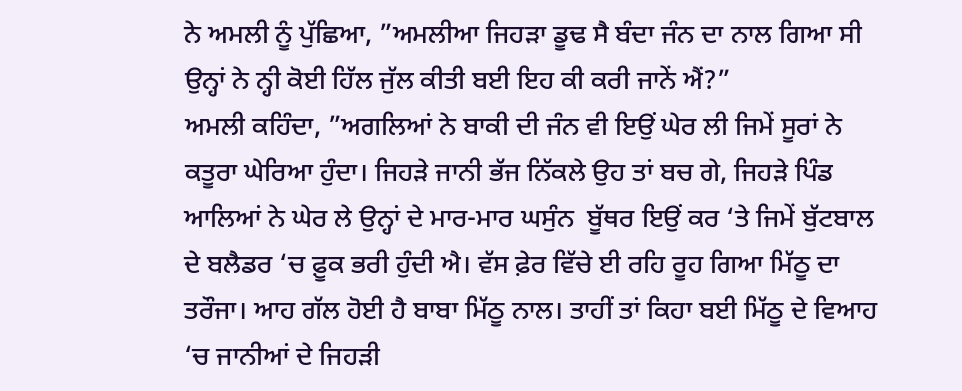ਨੇ ਅਮਲੀ ਨੂੰ ਪੁੱਛਿਆ, ”ਅਮਲੀਆ ਜਿਹੜਾ ਡੂਢ ਸੈ ਬੰਦਾ ਜੰਨ ਦਾ ਨਾਲ ਗਿਆ ਸੀ ਉਨ੍ਹਾਂ ਨੇ ਨ੍ਹੀ ਕੋਈ ਹਿੱਲ ਜੁੱਲ ਕੀਤੀ ਬਈ ਇਹ ਕੀ ਕਰੀ ਜਾਨੇਂ ਐਂ?”
ਅਮਲੀ ਕਹਿੰਦਾ, ”ਅਗਲਿਆਂ ਨੇ ਬਾਕੀ ਦੀ ਜੰਨ ਵੀ ਇਉਂ ਘੇਰ ਲੀ ਜਿਮੇਂ ਸੂਰਾਂ ਨੇ ਕਤੂਰਾ ਘੇਰਿਆ ਹੁੰਦਾ। ਜਿਹੜੇ ਜਾਨੀ ਭੱਜ ਨਿੱਕਲੇ ਉਹ ਤਾਂ ਬਚ ਗੇ, ਜਿਹੜੇ ਪਿੰਡ ਆਲਿਆਂ ਨੇ ਘੇਰ ਲੇ ਉਨ੍ਹਾਂ ਦੇ ਮਾਰ-ਮਾਰ ਘਸੁੰਨ  ਬੂੱਥਰ ਇਉਂ ਕਰ ‘ਤੇ ਜਿਮੇਂ ਬੁੱਟਬਾਲ ਦੇ ਬਲੈਡਰ ‘ਚ ਫ਼ੂਕ ਭਰੀ ਹੁੰਦੀ ਐ। ਵੱਸ ਫ਼ੇਰ ਵਿੱਚੇ ਈ ਰਹਿ ਰੂਹ ਗਿਆ ਮਿੱਠੂ ਦਾ ਤਰੌਜਾ। ਆਹ ਗੱਲ ਹੋਈ ਹੈ ਬਾਬਾ ਮਿੱਠੂ ਨਾਲ। ਤਾਹੀਂ ਤਾਂ ਕਿਹਾ ਬਈ ਮਿੱਠੂ ਦੇ ਵਿਆਹ ‘ਚ ਜਾਨੀਆਂ ਦੇ ਜਿਹੜੀ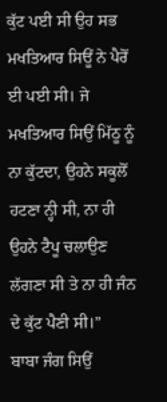ਕੁੱਟ ਪਈ ਸੀ ਉਹ ਸਭ ਮਖਤਿਆਰ ਸਿਊਂ ਨੇ ਪੈਰੋਂ ਈ ਪਈ ਸੀ। ਜੇ ਮਖਤਿਆਰ ਸਿਉਂ ਮਿੱਠੂ ਨੂੰ ਨਾ ਕੁੱਟਦਾ, ਉਹਨੇ ਸਕੂਲੋਂ ਹਟਣਾ ਨ੍ਹੀ ਸੀ, ਨਾ ਹੀ ਉਹਨੇ ਟੈਪੂ ਚਲਾਉਣ ਲੱਗਣਾ ਸੀ ਤੇ ਨਾ ਹੀ ਜੰਨ ਦੇ ਕੁੱਟ ਪੈਣੀ ਸੀ।”
ਬਾਬਾ ਜੰਗ ਸਿਉਂ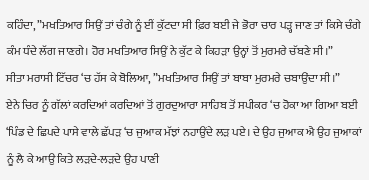ਕਹਿੰਦਾ, ”ਮਖਤਿਆਰ ਸਿਉਂ ਤਾਂ ਚੰਗੇ ਨੂੰ ਈਂ ਕੁੱਟਦਾ ਸੀ ਫ਼ਿਰ ਬਈ ਜੇ ਭੋਰਾ ਚਾਰ ਪੜ੍ਹ ਜਾਣ ਤਾਂ ਕਿਸੇ ਚੰਗੇ ਕੰਮ ਧੰਦੇ ਲੱਗ ਜਾਣਗੇ। ਹੋਰ ਮਖਤਿਆਰ ਸਿਉਂ ਨੇ ਕੁੱਟ ਕੇ ਕਿਹੜਾ ਉਨ੍ਹਾਂ ਤੋਂ ਮੁਰਮਰੇ ਚੱਬਣੇ ਸੀ।”
ਸੀਤਾ ਮਰਾਸੀ ਟਿੱਚਰ ‘ਚ ਹੱਸ ਕੇ ਬੋਲਿਆ, ”ਮਖਤਿਆਰ ਸਿਉਂ ਤਾਂ ਬਾਬਾ ਮੁਰਮਰੇ ਚਬਾਉਂਦਾ ਸੀ।”
ਏਨੇ ਚਿਰ ਨੂੰ ਗੱਲਾਂ ਕਰਦਿਆਂ ਕਰਦਿਆਂ ਤੋਂ ਗੁਰਦੁਆਰਾ ਸਾਹਿਬ ਤੋਂ ਸਪੀਕਰ ‘ਚ ਹੋਕਾ ਆ ਗਿਆ ਬਈ ‘ਪਿੰਡ ਦੇ ਛਿਪਦੇ ਪਾਸੇ ਵਾਲੇ ਛੱਪੜ ‘ਚ ਜੁਆਕ ਮੱਝਾਂ ਨਹਾਉਂਦੇ ਲੜ ਪਏ। ਦੇ ਉਹ ਜੁਆਕ ਐ ਉਹ ਜੁਆਕਾਂ ਨੂੰ ਲੈ ਕੇ ਆਉ ਕਿਤੇ ਲੜਦੇ-ਲੜਦੇ ਉਹ ਪਾਣੀ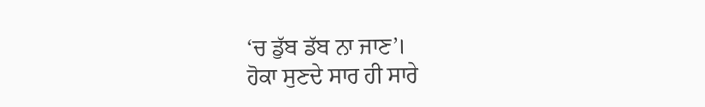‘ਚ ਡੁੱਬ ਡੱਬ ਨਾ ਜਾਣ’।
ਹੋਕਾ ਸੁਣਦੇ ਸਾਰ ਹੀ ਸਾਰੇ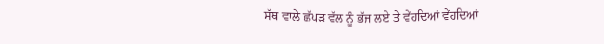ਸੱਥ ਵਾਲੇ ਛੱਪੜ ਵੱਲ ਨੂੰ ਭੱਜ ਲਏ ਤੇ ਵੇਂਹਦਿਆਂ ਵੇਂਹਦਿਆਂ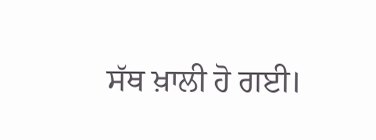ਸੱਥ ਖ਼ਾਲੀ ਹੋ ਗਈ।